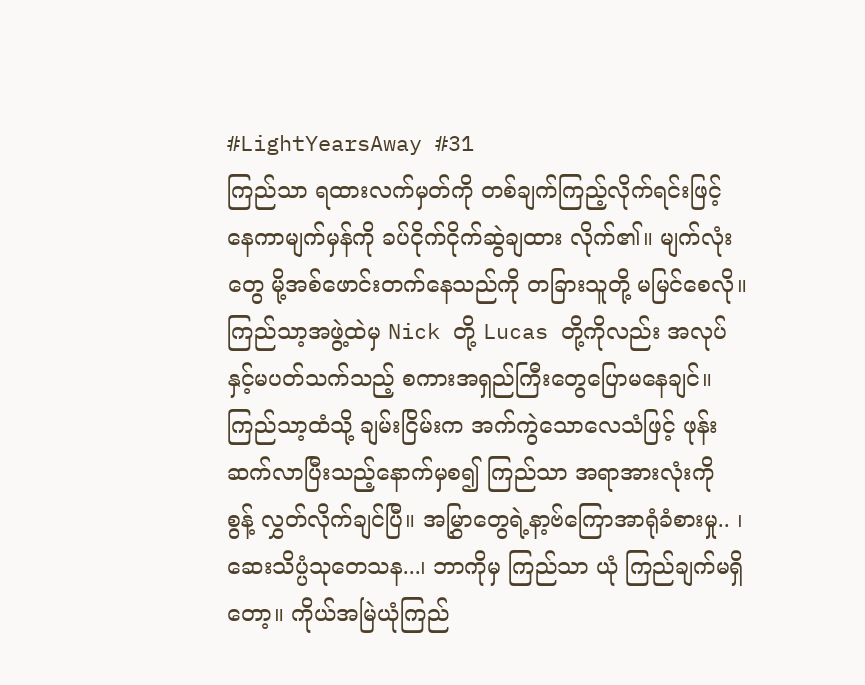#LightYearsAway #31
ကြည်သာ ရထားလက်မှတ်ကို တစ်ချက်ကြည့်လိုက်ရင်းဖြင့် နေကာမျက်မှန်ကို ခပ်ငိုက်ငိုက်ဆွဲချထား လိုက်၏။ မျက်လုံးတွေ မို့အစ်ဖောင်းတက်နေသည်ကို တခြားသူတို့ မမြင်စေလို။ ကြည်သာ့အဖွဲ့ထဲမှ Nick တို့ Lucas တို့ကိုလည်း အလုပ်နှင့်မပတ်သက်သည့် စကားအရှည်ကြီးတွေပြောမနေချင်။ ကြည်သာ့ထံသို့ ချမ်းငြိမ်းက အက်ကွဲသောလေသံဖြင့် ဖုန်းဆက်လာပြီးသည့်နောက်မှစ၍ ကြည်သာ အရာအားလုံးကို စွန့် လွှတ်လိုက်ချင်ပြီ။ အမြွှာတွေရဲ့နာ့ဗ်ကြောအာရုံခံစားမှု.. ၊ ဆေးသိပ္ပံသုတေသန...၊ ဘာကိုမှ ကြည်သာ ယုံ ကြည်ချက်မရှိတော့။ ကိုယ်အမြဲယုံကြည်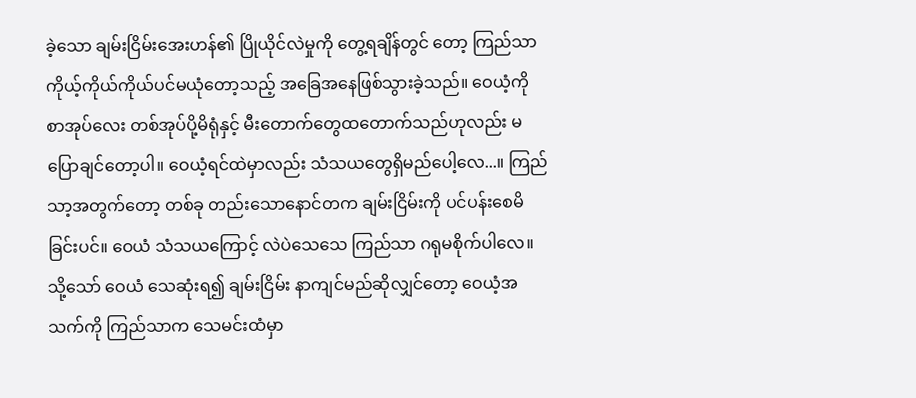ခဲ့သော ချမ်းငြိမ်းအေးဟန်၏ ပြိုယိုင်လဲမှုကို တွေ့ရချိန်တွင် တော့ ကြည်သာ ကိုယ့်ကိုယ်ကိုယ်ပင်မယုံတော့သည့် အခြေအနေဖြစ်သွားခဲ့သည်။ ဝေယံ့ကို စာအုပ်လေး တစ်အုပ်ပို့မိရုံနှင့် မီးတောက်တွေထတောက်သည်ဟုလည်း မပြောချင်တော့ပါ။ ဝေယံ့ရင်ထဲမှာလည်း သံသယတွေရှိမည်ပေါ့လေ...။ ကြည်သာ့အတွက်တော့ တစ်ခု တည်းသောနောင်တက ချမ်းငြိမ်းကို ပင်ပန်းစေမိခြင်းပင်။ ဝေယံ သံသယကြောင့် လဲပဲသေသေ ကြည်သာ ဂရုမစိုက်ပါလေ။ သို့သော် ဝေယံ သေဆုံးရ၍ ချမ်းငြိမ်း နာကျင်မည်ဆိုလျှင်တော့ ဝေယံ့အသက်ကို ကြည်သာက သေမင်းထံမှာ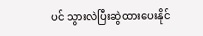ပင် သွားလဲပြီးဆွဲထားပေးနိုင်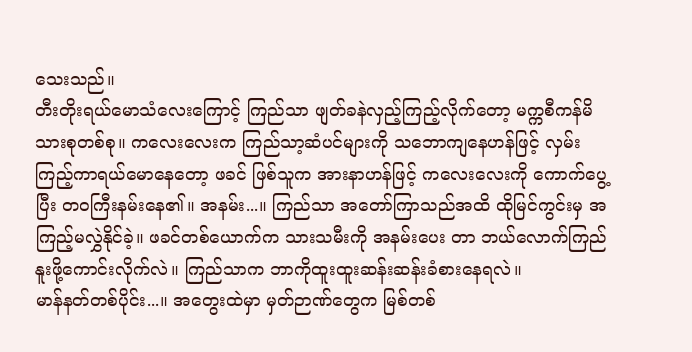သေးသည်။
တီးတိုးရယ်မောသံလေးကြောင့် ကြည်သာ ဖျတ်ခနဲလှည့်ကြည့်လိုက်တော့ မက္ကစီကန်မိသားစုတစ်စု။ ကလေးလေးက ကြည်သာ့ဆံပင်များကို သဘောကျနေဟန်ဖြင့် လှမ်းကြည့်ကာရယ်မောနေတော့ ဖခင် ဖြစ်သူက အားနာဟန်ဖြင့် ကလေးလေးကို ကောက်ပွေ့ပြီး တဝကြီးနမ်းနေ၏။ အနမ်း...။ ကြည်သာ အတော်ကြာသည်အထိ ထိုမြင်ကွင်းမှ အကြည့်မလွှဲနိုင်ခဲ့။ ဖခင်တစ်ယောက်က သားသမီးကို အနမ်းပေး တာ ဘယ်လောက်ကြည်နူးဖို့ကောင်းလိုက်လဲ။ ကြည်သာက ဘာကိုထူးထူးဆန်းဆန်းခံစားနေရလဲ။
မာန်နတ်တစ်ပိုင်း...။ အတွေးထဲမှာ မှတ်ဉာဏ်တွေက မြစ်တစ်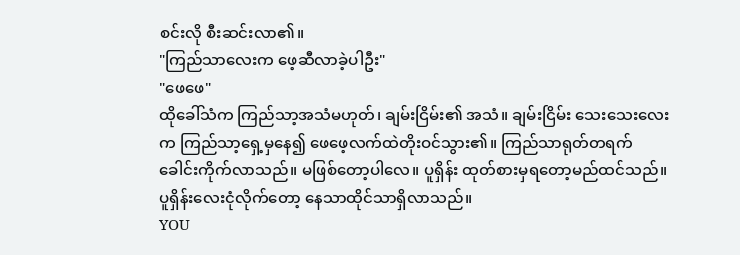စင်းလို စီးဆင်းလာ၏။
"ကြည်သာလေးက ဖေ့ဆီလာခဲ့ပါဦး"
"ဖေဖေ"
ထိုခေါ်သံက ကြည်သာ့အသံမဟုတ်၊ ချမ်းငြိမ်း၏ အသံ။ ချမ်းငြိမ်း သေးသေးလေးက ကြည်သာ့ရှေ့မှနေ၍ ဖေဖေ့လက်ထဲတိုးဝင်သွား၏။ ကြည်သာရုတ်တရက် ခေါင်းကိုက်လာသည်။ မဖြစ်တော့ပါလေ။ ပူရှိန်း ထုတ်စားမှရတော့မည်ထင်သည်။ ပူရှိန်းလေးငုံလိုက်တော့ နေသာထိုင်သာရှိလာသည်။
YOU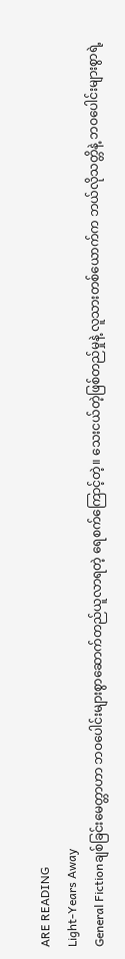ARE READING
Light-Years Away
General Fictionချစ်ခြင်းမေတ္တာဟာ ဘဝပေါင်းများစွာဆောက်တည်ယူလာရတဲ့ ရေစက်ကြောင့်တဲ့။ သေးငယ်တဲ့ဖြစ်တည်မှုနဲ့ လူသားတစ်ယောက်က ဘယ်လိုသတ္တိနဲ့ ဘဝပေါင်းများစွာရဲ့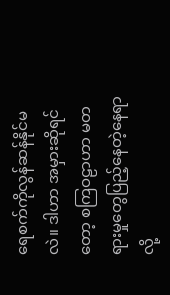ရေစက်ကိုလွန်ဆန်နိုင်မလဲ။ ဒါဟာ အမှားဆိုရင်တော့ စကြဝဠာဟာ မတရားမှုတွေပြည့်နေတဲ့နေရာလို့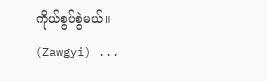ကိုယ်စွပ်စွဲမယ်။ (Zawgyi) ...